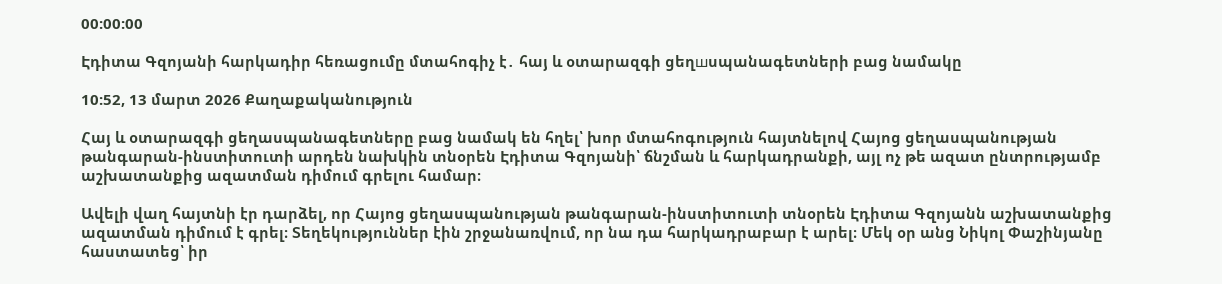00:00:00

Էդիտա Գզոյանի հարկադիր հեռացումը մտահոգիչ է․ հայ և օտարազգի ցեղшսպանագետների բաց նամակը

10:52, 13 մարտ 2026 Քաղաքականություն

Հայ և օտարազգի ցեղասպանագետները բաց նամակ են հղել՝ խոր մտահոգություն հայտնելով Հայոց ցեղասպանության թանգարան-ինստիտուտի արդեն նախկին տնօրեն Էդիտա Գզոյանի՝ ճնշման և հարկադրանքի, այլ ոչ թե ազատ ընտրությամբ աշխատանքից ազատման դիմում գրելու համար։

Ավելի վաղ հայտնի էր դարձել, որ Հայոց ցեղասպանության թանգարան-ինստիտուտի տնօրեն Էդիտա Գզոյանն աշխատանքից ազատման դիմում է գրել։ Տեղեկություններ էին շրջանառվում, որ նա դա հարկադրաբար է արել։ Մեկ օր անց Նիկոլ Փաշինյանը հաստատեց՝ իր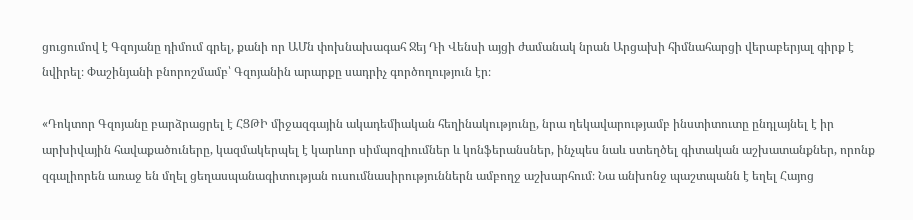ցուցումով է Գզոյանը դիմում գրել, քանի որ ԱՄն փոխնախագահ Ջեյ Դի Վենսի այցի ժամանակ նրան Արցախի հիմնահարցի վերաբերյալ գիրք է նվիրել։ Փաշինյանի բնորոշմամբ՝ Գզոյանին արարքը սադրիչ գործողություն էր։

«Դոկտոր Գզոյանը բարձրացրել է ՀՑԹԻ միջազգային ակադեմիական հեղինակությունը, նրա ղեկավարությամբ ինստիտուտը ընդլայնել է իր արխիվային հավաքածուները, կազմակերպել է կարևոր սիմպոզիումներ և կոնֆերանսներ, ինչպես նաև ստեղծել գիտական աշխատանքներ, որոնք զգալիորեն առաջ են մղել ցեղասպանագիտության ուսումնասիրություններն ամբողջ աշխարհում։ Նա անխոնջ պաշտպանն է եղել Հայոց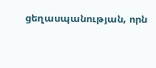ցեղասպանության, որն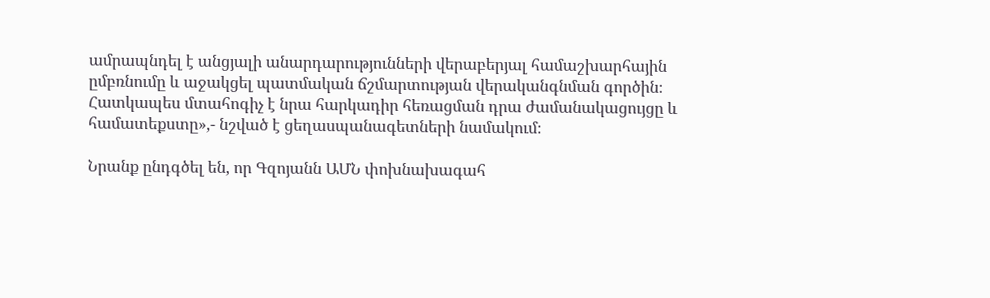ամրապնդել է անցյալի անարդարությունների վերաբերյալ համաշխարհային ըմբռնումը և աջակցել պատմական ճշմարտության վերականգնման գործին։ Հատկապես մտահոգիչ է նրա հարկադիր հեռացման դրա ժամանակացույցը և համատեքստը»,- նշված է ցեղասպանագետների նամակում։

Նրանք ընդգծել են, որ Գզոյանն ԱՄՆ փոխնախագահ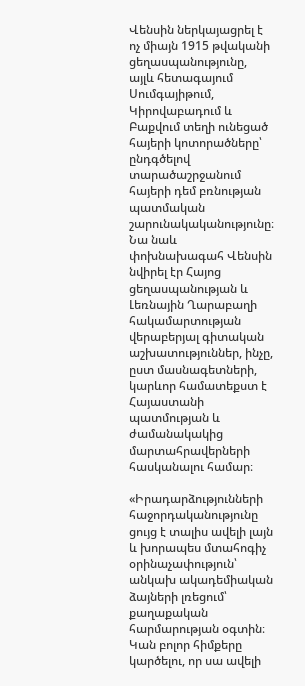Վենսին ներկայացրել է ոչ միայն 1915 թվականի ցեղասպանությունը, այլև հետագայում Սումգայիթում, Կիրովաբադում և Բաքվում տեղի ունեցած հայերի կոտորածները՝ ընդգծելով տարածաշրջանում հայերի դեմ բռնության պատմական շարունակականությունը։ Նա նաև փոխնախագահ Վենսին նվիրել էր Հայոց ցեղասպանության և Լեռնային Ղարաբաղի հակամարտության վերաբերյալ գիտական աշխատություններ, ինչը, ըստ մասնագետների, կարևոր համատեքստ է Հայաստանի պատմության և ժամանակակից մարտահրավերների հասկանալու համար։

«Իրադարձությունների հաջորդականությունը ցույց է տալիս ավելի լայն և խորապես մտահոգիչ օրինաչափություն՝ անկախ ակադեմիական ձայների լռեցում՝ քաղաքական հարմարության օգտին։ Կան բոլոր հիմքերը կարծելու, որ սա ավելի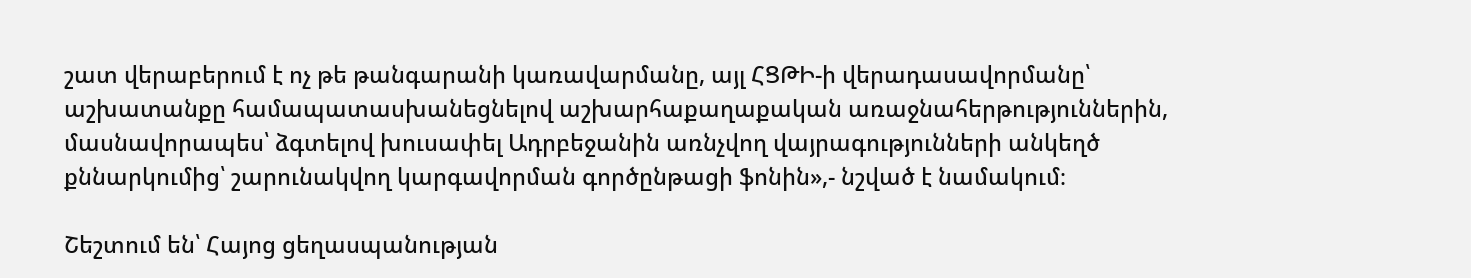շատ վերաբերում է ոչ թե թանգարանի կառավարմանը, այլ ՀՑԹԻ-ի վերադասավորմանը՝ աշխատանքը համապատասխանեցնելով աշխարհաքաղաքական առաջնահերթություններին, մասնավորապես՝ ձգտելով խուսափել Ադրբեջանին առնչվող վայրագությունների անկեղծ քննարկումից՝ շարունակվող կարգավորման գործընթացի ֆոնին»,- նշված է նամակում։

Շեշտում են՝ Հայոց ցեղասպանության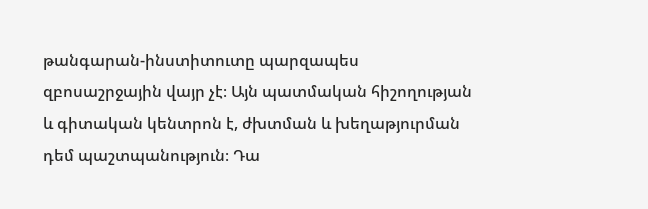թանգարան-ինստիտուտը պարզապես զբոսաշրջային վայր չէ։ Այն պատմական հիշողության և գիտական կենտրոն է, ժխտման և խեղաթյուրման դեմ պաշտպանություն։ Դա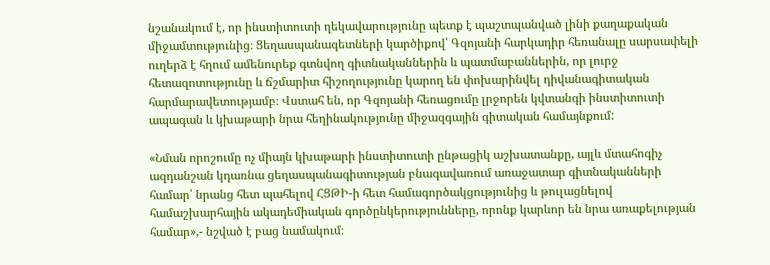նշանակում է, որ ինստիտուտի ղեկավարությունը պետք է պաշտպանված լինի քաղաքական միջամտությունից։ Ցեղասպանագետների կարծիքով՝ Գզոյանի հարկադիր հեռանալը սարսափելի ուղերձ է հղում ամենուրեք գտնվող գիտնականներին և պատմաբաններին, որ լուրջ հետազոտությունը և ճշմարիտ հիշողությունը կարող են փոխարինվել դիվանագիտական հարմարավետությամբ։ Վստահ են, որ Գզոյանի հեռացումը լրջորեն կվտանգի ինստիտուտի ապագան և կխաթարի նրա հեղինակությունը միջազգային գիտական համայնքում:

«Նման որոշումը ոչ միայն կխաթարի ինստիտուտի ընթացիկ աշխատանքը, այլև մտահոգիչ ազդանշան կդառնա ցեղասպանագիտության բնագավառում առաջատար գիտնականների համար՝ նրանց հետ պահելով ՀՑԹԻ-ի հետ համագործակցությունից և թուլացնելով համաշխարհային ակադեմիական գործընկերությունները, որոնք կարևոր են նրա առաքելության համար»,- նշված է բաց նամակում։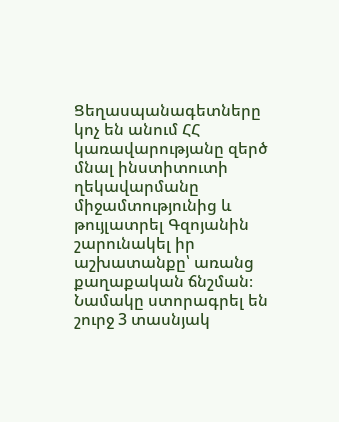Ցեղասպանագետները կոչ են անում ՀՀ կառավարությանը զերծ մնալ ինստիտուտի ղեկավարմանը միջամտությունից և թույլատրել Գզոյանին շարունակել իր աշխատանքը՝ առանց քաղաքական ճնշման։ Նամակը ստորագրել են շուրջ 3 տասնյակ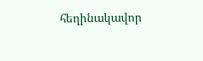հեղինակավոր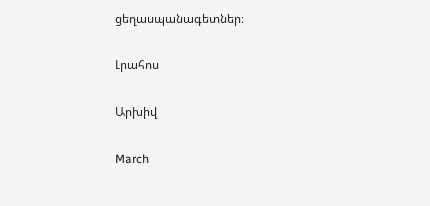ցեղասպանագետներ։

Լրահոս

Արխիվ

March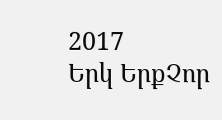2017
Երկ ԵրքՉոր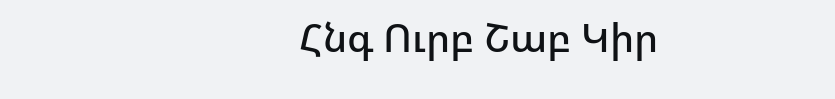Հնգ Ուրբ Շաբ Կիր